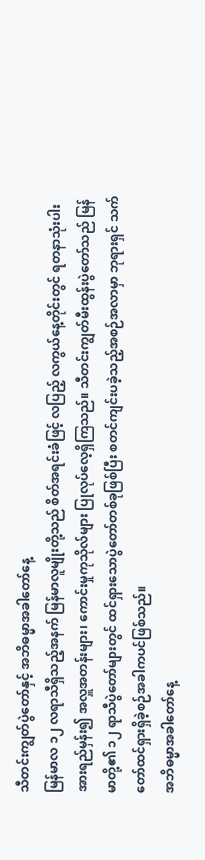သီတင်းကျွတ်ပွဲတော်နှင့် အဘိဓမ္မာအခါတော်နေ့
မြန်မာလ ၁၂ လရာသီရှိသည့်အနက် မြန်မာလူမျိုးတို့သည် စိတ်အရင်းခံဖြင့် လပြည့် လကွယ်နေ့တိုင်းတွင် ရတနာသုံးပါးအားရည်မှန်း၍ အလှူအတန်းများ၊ ကောင်းမှုကုသိုလ်များ ပြုလုပ်လေ့ရှိကြသည်။ သီတင်းကျွတ်မီးထွန်းပွဲတော်သည် မြန်မာတို့၏ ၁၂ ရာသီပွဲတော်များတွင် ထင်ရှားသောပွဲတော်တစ်ခုဖြစ်ပြီး စတင်ကျင်းပခဲ့သည့်အစဉ်အလာမှာ ဘုရားရှင် သက်တော်ထင်ရှားရှိခဲ့စဉ်အခါကပင်ဖြစ်သည်။
အဘိဓမ္မာအခါတော်နေ့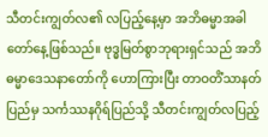သီတင်းကျွတ်လ၏ လပြည့်နေ့မှာ အဘိဓမ္မာအခါတော်နေ့ဖြစ်သည်။ ဗုဒ္ဓမြတ်စွာဘုရားရှင်သည် အဘိဓမ္မာဒေသနာတော်ကို ဟောကြားပြီး တာဝတိံသာနတ်ပြည်မှ သင်္ကဿနဂိုရ်ပြည်သို့ သီတင်းကျွတ်လပြည့်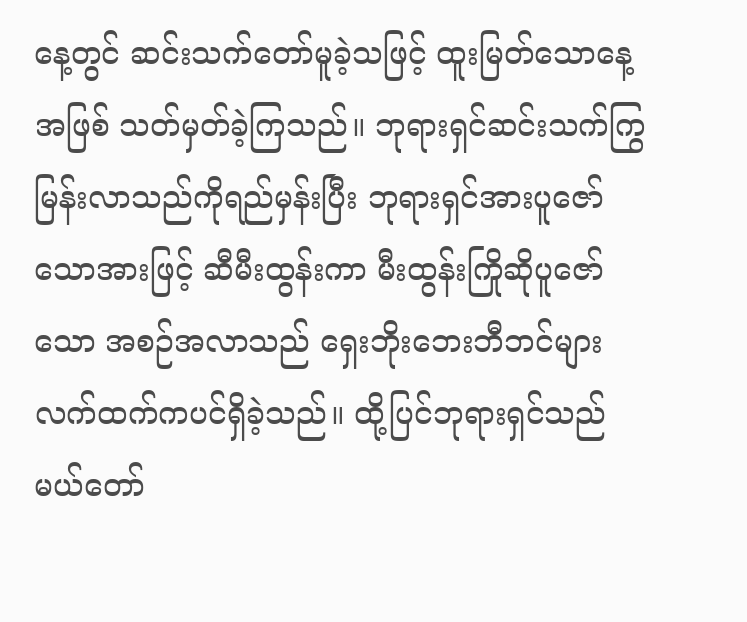နေ့တွင် ဆင်းသက်တော်မူခဲ့သဖြင့် ထူးမြတ်သောနေ့အဖြစ် သတ်မှတ်ခဲ့ကြသည်။ ဘုရားရှင်ဆင်းသက်ကြွမြန်းလာသည်ကိုရည်မှန်းပြီး ဘုရားရှင်အားပူဇော်သောအားဖြင့် ဆီမီးထွန်းကာ မီးထွန်းကြိုဆိုပူဇော်သော အစဉ်အလာသည် ရှေးဘိုးဘေးဘီဘင်များ လက်ထက်ကပင်ရှိခဲ့သည်။ ထို့ပြင်ဘုရားရှင်သည် မယ်တော်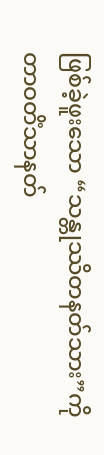ဖြစ်ခဲ့ဖူးသော “သန္တုဿိတနတ်သား”ကို တာဝတိံသာနတ်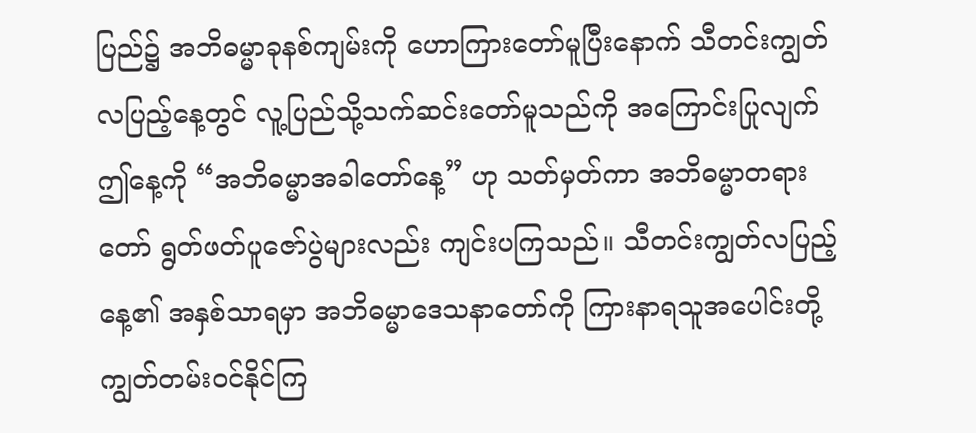ပြည်၌ အဘိဓမ္မာခုနစ်ကျမ်းကို ဟောကြားတော်မူပြီးနောက် သီတင်းကျွတ်လပြည့်နေ့တွင် လူ့ပြည်သို့သက်ဆင်းတော်မူသည်ကို အကြောင်းပြုလျက် ဤနေ့ကို “အဘိဓမ္မာအခါတော်နေ့” ဟု သတ်မှတ်ကာ အဘိဓမ္မာတရားတော် ရွတ်ဖတ်ပူဇော်ပွဲများလည်း ကျင်းပကြသည်။ သီတင်းကျွတ်လပြည့်နေ့၏ အနှစ်သာရမှာ အဘိဓမ္မာဒေသနာတော်ကို ကြားနာရသူအပေါင်းတို့ ကျွတ်တမ်းဝင်နိုင်ကြ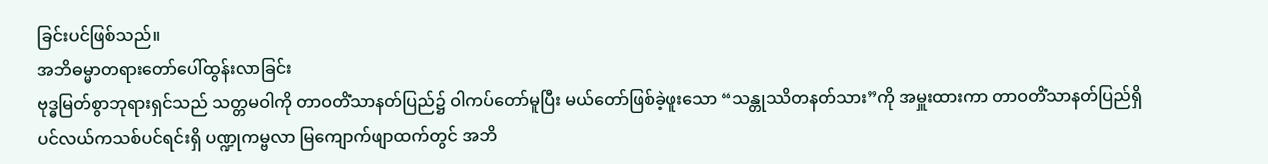ခြင်းပင်ဖြစ်သည်။
အဘိဓမ္မာတရားတော်ပေါ်ထွန်းလာခြင်း
ဗုဒ္ဓမြတ်စွာဘုရားရှင်သည် သတ္တမဝါကို တာဝတိံသာနတ်ပြည်၌ ဝါကပ်တော်မူပြီး မယ်တော်ဖြစ်ခဲ့ဖူးသော “သန္တုဿိတနတ်သား”ကို အမှူးထားကာ တာဝတိံသာနတ်ပြည်ရှိ ပင်လယ်ကသစ်ပင်ရင်းရှိ ပဏ္ဍုကမ္ဗလာ မြကျောက်ဖျာထက်တွင် အဘိ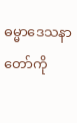ဓမ္မာဒေသနာတော်ကို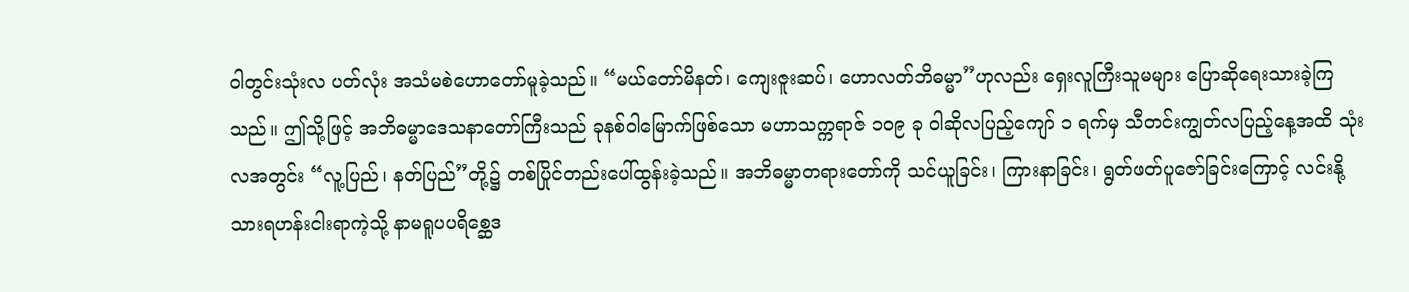ဝါတွင်းသုံးလ ပတ်လုံး အသံမစဲဟောတော်မူခဲ့သည်။ “မယ်တော်မိနတ်၊ ကျေးဇူးဆပ်၊ ဟောလတ်ဘိဓမ္မာ”ဟုလည်း ရှေးလူကြီးသူမများ ပြောဆိုရေးသားခဲ့ကြသည်။ ဤသို့ဖြင့် အဘိဓမ္မာဒေသနာတော်ကြီးသည် ခုနစ်ဝါမြောက်ဖြစ်သော မဟာသက္ကရာဇ် ၁၀၉ ခု ဝါဆိုလပြည့်ကျော် ၁ ရက်မှ သီတင်းကျွတ်လပြည့်နေ့အထိ သုံးလအတွင်း “လူ့ပြည်၊ နတ်ပြည်”တို့၌ တစ်ပြိုင်တည်းပေါ်ထွန်းခဲ့သည်။ အဘိဓမ္မာတရားတော်ကို သင်ယူခြင်း၊ ကြားနာခြင်း၊ ရွတ်ဖတ်ပူဇော်ခြင်းကြောင့် လင်းနို့သားရဟန်းငါးရာကဲ့သို့ နာမရူပပရိစ္ဆေဒ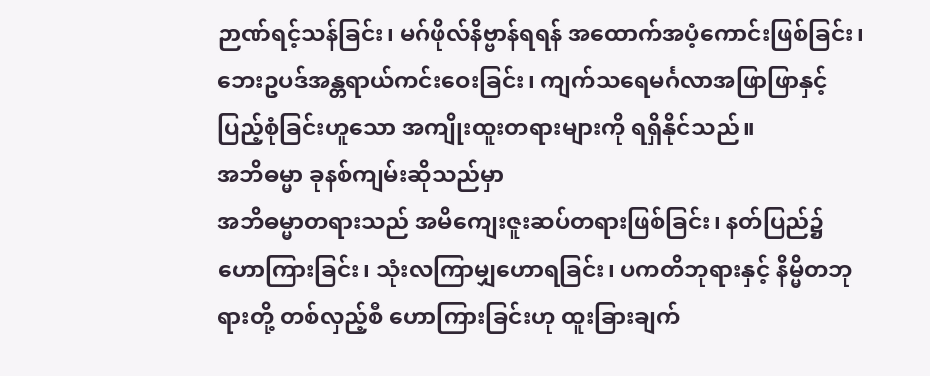ဉာဏ်ရင့်သန်ခြင်း၊ မဂ်ဖိုလ်နိဗ္ဗာန်ရရန် အထောက်အပံ့ကောင်းဖြစ်ခြင်း၊ ဘေးဥပဒ်အန္တရာယ်ကင်းဝေးခြင်း၊ ကျက်သရေမင်္ဂလာအဖြာဖြာနှင့် ပြည့်စုံခြင်းဟူသော အကျိုးထူးတရားများကို ရရှိနိုင်သည်။
အဘိဓမ္မာ ခုနစ်ကျမ်းဆိုသည်မှာ
အဘိဓမ္မာတရားသည် အမိကျေးဇူးဆပ်တရားဖြစ်ခြင်း၊ နတ်ပြည်၌ ဟောကြားခြင်း၊ သုံးလကြာမျှဟောရခြင်း၊ ပကတိဘုရားနှင့် နိမ္မိတဘုရားတို့ တစ်လှည့်စီ ဟောကြားခြင်းဟု ထူးခြားချက်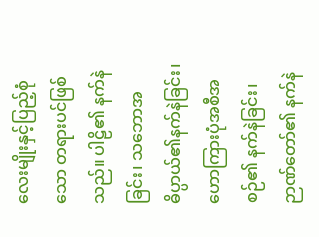လေးမျိုးနှင့်ပြည့်စုံသော တရားပင်ဖြစ်သည်။ ပါဠိ၏ နက်နဲခြင်း၊ သဘောအဓိပ္ပာယ်၏နက်နဲခြင်း၊ ဟောကြားပုံအစီအစဉ်၏ နက်နဲခြင်း၊ဉာဏ်တော်၏ နက်နဲ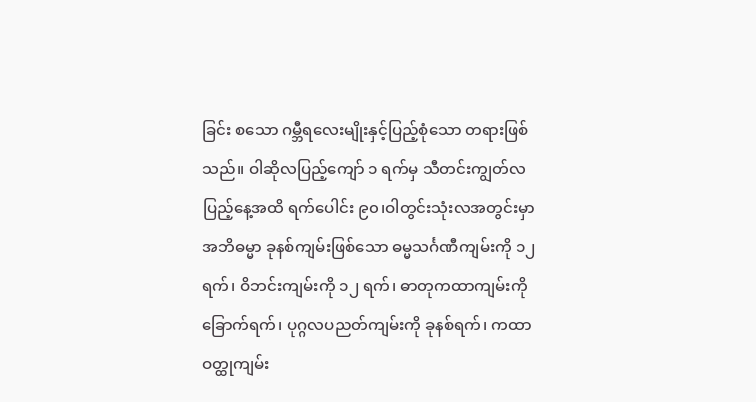ခြင်း စသော ဂမ္ဘီရလေးမျိုးနှင့်ပြည့်စုံသော တရားဖြစ်သည်။ ဝါဆိုလပြည့်ကျော် ၁ ရက်မှ သီတင်းကျွတ်လပြည့်နေ့အထိ ရက်ပေါင်း ၉၀၊ဝါတွင်းသုံးလအတွင်းမှာ အဘိဓမ္မာ ခုနစ်ကျမ်းဖြစ်သော ဓမ္မသင်္ဂဏီကျမ်းကို ၁၂ ရက်၊ ဝိဘင်းကျမ်းကို ၁၂ ရက်၊ ဓာတုကထာကျမ်းကို ခြောက်ရက်၊ ပုဂ္ဂလပညတ်ကျမ်းကို ခုနစ်ရက်၊ ကထာဝတ္ထုကျမ်း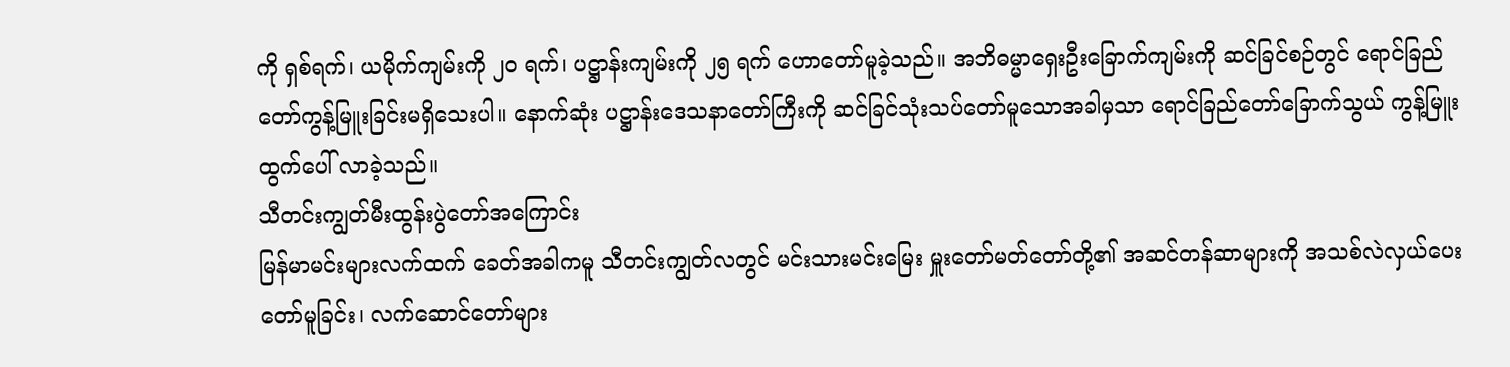ကို ရှစ်ရက်၊ ယမိုက်ကျမ်းကို ၂၀ ရက်၊ ပဋ္ဌာန်းကျမ်းကို ၂၅ ရက် ဟောတော်မူခဲ့သည်။ အဘိဓမ္မာရှေးဦးခြောက်ကျမ်းကို ဆင်ခြင်စဉ်တွင် ရောင်ခြည်တော်ကွန့်မြူးခြင်းမရှိသေးပါ။ နောက်ဆုံး ပဋ္ဌာန်းဒေသနာတော်ကြီးကို ဆင်ခြင်သုံးသပ်တော်မူသောအခါမှသာ ရောင်ခြည်တော်ခြောက်သွယ် ကွန့်မြူးထွက်ပေါ် လာခဲ့သည်။
သီတင်းကျွတ်မီးထွန်းပွဲတော်အကြောင်း
မြန်မာမင်းများလက်ထက် ခေတ်အခါကမူ သီတင်းကျွတ်လတွင် မင်းသားမင်းမြေး မှူးတော်မတ်တော်တို့၏ အဆင်တန်ဆာများကို အသစ်လဲလှယ်ပေးတော်မူခြင်း၊ လက်ဆောင်တော်များ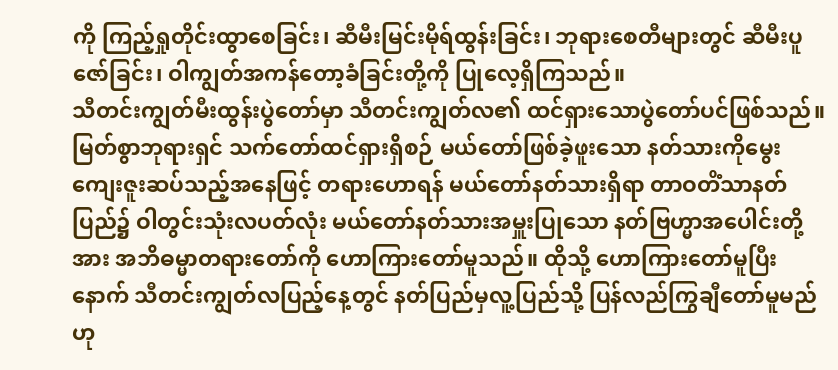ကို ကြည့်ရှုတိုင်းထွာစေခြင်း၊ ဆီမီးမြင်းမိုရ်ထွန်းခြင်း၊ ဘုရားစေတီများတွင် ဆီမီးပူဇော်ခြင်း၊ ဝါကျွတ်အကန်တော့ခံခြင်းတို့ကို ပြုလေ့ရှိကြသည်။
သီတင်းကျွတ်မီးထွန်းပွဲတော်မှာ သီတင်းကျွတ်လ၏ ထင်ရှားသောပွဲတော်ပင်ဖြစ်သည်။ မြတ်စွာဘုရားရှင် သက်တော်ထင်ရှားရှိစဉ် မယ်တော်ဖြစ်ခဲ့ဖူးသော နတ်သားကိုမွေးကျေးဇူးဆပ်သည့်အနေဖြင့် တရားဟောရန် မယ်တော်နတ်သားရှိရာ တာဝတိံသာနတ်ပြည်၌ ဝါတွင်းသုံးလပတ်လုံး မယ်တော်နတ်သားအမှူးပြုသော နတ်ဗြဟ္မာအပေါင်းတို့အား အဘိဓမ္မာတရားတော်ကို ဟောကြားတော်မူသည်။ ထိုသို့ ဟောကြားတော်မူပြီးနောက် သီတင်းကျွတ်လပြည့်နေ့တွင် နတ်ပြည်မှလူ့ပြည်သို့ ပြန်လည်ကြွချီတော်မူမည်ဟု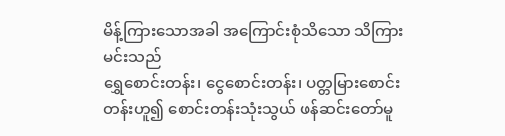မိန့်ကြားသောအခါ အကြောင်းစုံသိသော သိကြားမင်းသည်
ရွှေစောင်းတန်း၊ ငွေစောင်းတန်း၊ ပတ္တမြားစောင်းတန်းဟူ၍ စောင်းတန်းသုံးသွယ် ဖန်ဆင်းတော်မူ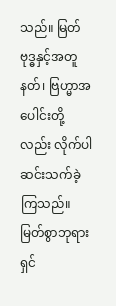သည်။ မြတ်ဗုဒ္ဓနှင့်အတူ နတ်၊ ဗြဟ္မာအပေါင်းတို့လည်း လိုက်ပါဆင်းသက်ခဲ့ကြသည်။ မြတ်စွာဘုရားရှင်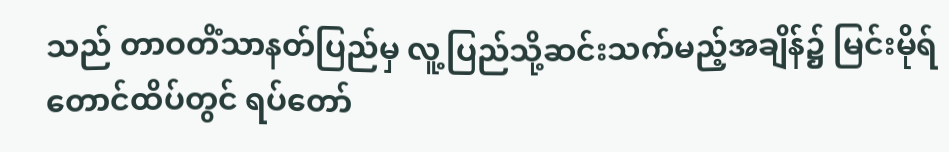သည် တာဝတိံသာနတ်ပြည်မှ လူ့ပြည်သို့ဆင်းသက်မည့်အချိန်၌ မြင်းမိုရ်တောင်ထိပ်တွင် ရပ်တော်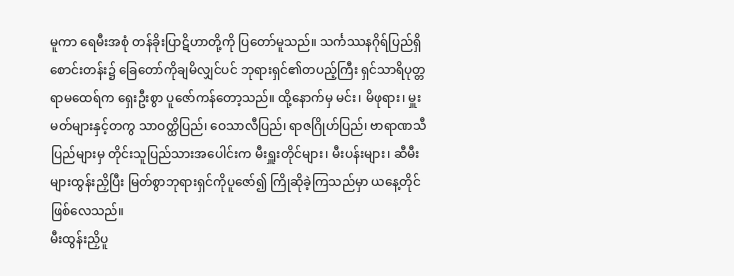မူကာ ရေမီးအစုံ တန်ခိုးပြာဋိဟာတို့ကို ပြတော်မူသည်။ သင်္ကဿနဂိုရ်ပြည်ရှိ စောင်းတန်း၌ ခြေတော်ကိုချမိလျှင်ပင် ဘုရားရှင်၏တပည့်ကြီး ရှင်သာရိပုတ္တရာမထေရ်က ရှေးဦးစွာ ပူဇော်ကန်တော့သည်။ ထို့နောက်မှ မင်း၊ မိဖုရား၊ မှူးမတ်များနှင့်တကွ သာဝတ္ထိပြည်၊ ဝေသာလီပြည်၊ ရာဇဂြိုဟ်ပြည်၊ ဗာရာဏသီပြည်များမှ တိုင်းသူပြည်သားအပေါင်းက မီးရှူးတိုင်များ၊ မီးပန်းများ၊ ဆီမီးများထွန်းညှိပြီး မြတ်စွာဘုရားရှင်ကိုပူဇော်၍ ကြိုဆိုခဲ့ကြသည်မှာ ယနေ့တိုင်ဖြစ်လေသည်။
မီးထွန်းညှိပူ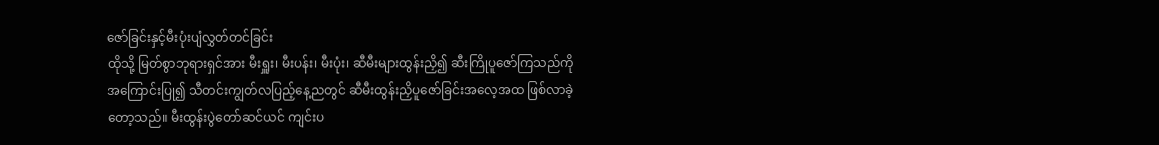ဇော်ခြင်းနှင့်မီးပုံးပျံလွှတ်တင်ခြင်း
ထိုသို့ မြတ်စွာဘုရားရှင်အား မီးရှူး၊ မီးပန်း၊ မီးပုံး၊ ဆီမီးများထွန်းညှိ၍ ဆီးကြိုပူဇော်ကြသည်ကို အကြောင်းပြု၍ သီတင်းကျွတ်လပြည့်နေ့ညတွင် ဆီမီးထွန်းညှိပူဇော်ခြင်းအလေ့အထ ဖြစ်လာခဲ့တော့သည်။ မီးထွန်းပွဲတော်ဆင်ယင် ကျင်းပ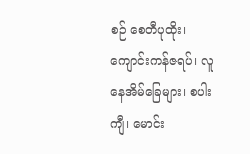စဉ် စေတီပုထိုး၊ ကျောင်းကန်ဇရပ်၊ လူနေအိမ်ခြေများ၊ စပါးကျီ၊ မောင်း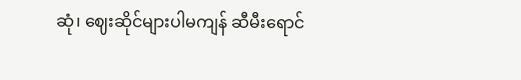ဆုံ၊ ဈေးဆိုင်များပါမကျန် ဆီမီးရောင်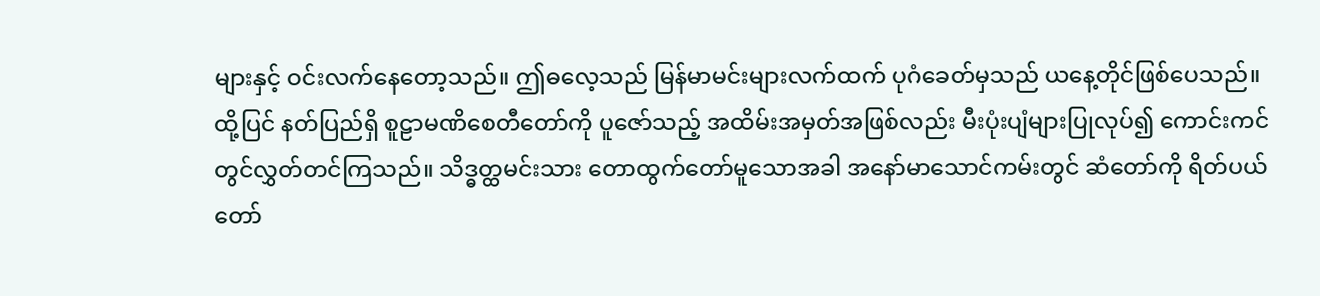များနှင့် ဝင်းလက်နေတော့သည်။ ဤဓလေ့သည် မြန်မာမင်းများလက်ထက် ပုဂံခေတ်မှသည် ယနေ့တိုင်ဖြစ်ပေသည်။
ထို့ပြင် နတ်ပြည်ရှိ စူဠာမဏိစေတီတော်ကို ပူဇော်သည့် အထိမ်းအမှတ်အဖြစ်လည်း မီးပုံးပျံများပြုလုပ်၍ ကောင်းကင်တွင်လွှတ်တင်ကြသည်။ သိဒ္ဓတ္ထမင်းသား တောထွက်တော်မူသောအခါ အနော်မာသောင်ကမ်းတွင် ဆံတော်ကို ရိတ်ပယ်တော်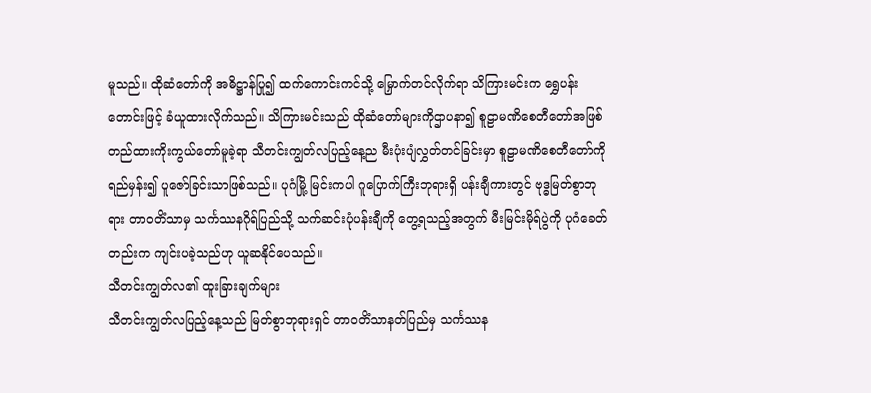မူသည်။ ထိုဆံတော်ကို အဓိဋ္ဌာန်ပြု၍ ထက်ကောင်းကင်သို့ မြှောက်တင်လိုက်ရာ သိကြားမင်းက ရွှေပန်းတောင်းဖြင့် ခံယူထားလိုက်သည်။ သိကြားမင်းသည် ထိုဆံတော်များကိုဌာပနာ၍ စူဠာမဏိစေတီတော်အဖြစ် တည်ထားကိုးကွယ်တော်မူခဲ့ရာ သီတင်းကျွတ်လပြည့်နေ့ည မီးပုံးပျံလွှတ်တင်ခြင်းမှာ စူဠာမဏိစေတီတော်ကိုရည်မှန်း၍ ပူဇော်ခြင်းသာဖြစ်သည်။ ပုဂံမြို့ မြင်းကပါ ဂူပြောက်ကြီးဘုရားရှိ ပန်းချီကားတွင် ဗုဒ္ဓမြတ်စွာဘုရား တာဝတိံသာမှ သင်္ကဿနဂိုရ်ပြည်သို့ သက်ဆင်းပုံပန်းချီကို တွေ့ရသည့်အတွက် မီးမြင်းမိုရ်ပွဲကို ပုဂံခေတ်တည်းက ကျင်းပခဲ့သည်ဟု ယူဆနိုင်ပေသည်။
သီတင်းကျွတ်လ၏ ထူးခြားချက်များ
သီတင်းကျွတ်လပြည့်နေ့သည် မြတ်စွာဘုရားရှင် တာဝတိံသာနတ်ပြည်မှ သင်္ကဿန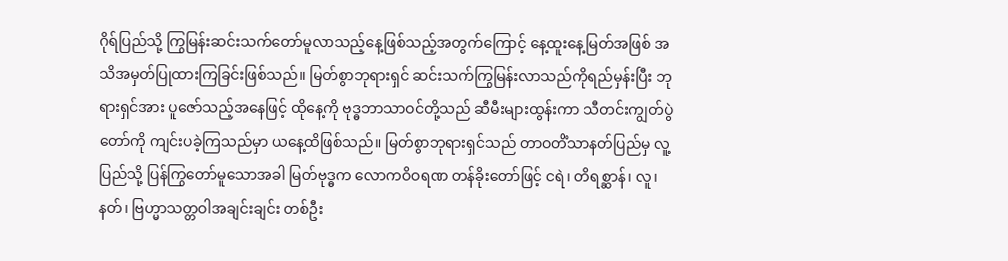ဂိုရ်ပြည်သို့ ကြွမြန်းဆင်းသက်တော်မူလာသည့်နေ့ဖြစ်သည့်အတွက်ကြောင့် နေ့ထူးနေ့မြတ်အဖြစ် အသိအမှတ်ပြုထားကြခြင်းဖြစ်သည်။ မြတ်စွာဘုရားရှင် ဆင်းသက်ကြွမြန်းလာသည်ကိုရည်မှန်းပြီး ဘုရားရှင်အား ပူဇော်သည့်အနေဖြင့် ထိုနေ့ကို ဗုဒ္ဓဘာသာဝင်တို့သည် ဆီမီးများထွန်းကာ သီတင်းကျွတ်ပွဲတော်ကို ကျင်းပခဲ့ကြသည်မှာ ယနေ့ထိဖြစ်သည်။ မြတ်စွာဘုရားရှင်သည် တာဝတိံသာနတ်ပြည်မှ လူ့ပြည်သို့ ပြန်ကြွတော်မူသောအခါ မြတ်ဗုဒ္ဓက လောကဝိဝရဏ တန်ခိုးတော်ဖြင့် ငရဲ၊ တိရစ္ဆာန်၊ လူ၊ နတ်၊ ဗြဟ္မာသတ္တဝါအချင်းချင်း တစ်ဦး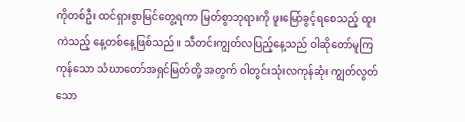ကိုတစ်ဦး ထင်ရှားစွာမြင်တွေ့ရကာ မြတ်စွာဘုရားကို ဖူးမြော်ခွင့်ရစေသည့် ထူးကဲသည့် နေ့တစ်နေ့ဖြစ်သည်။ သီတင်းကျွတ်လပြည့်နေ့သည် ဝါဆိုတော်မူကြကုန်သော သံဃာတော်အရှင်မြတ်တို့ အတွက် ဝါတွင်းသုံးလကုန်ဆုံး ကျွတ်လွတ်သော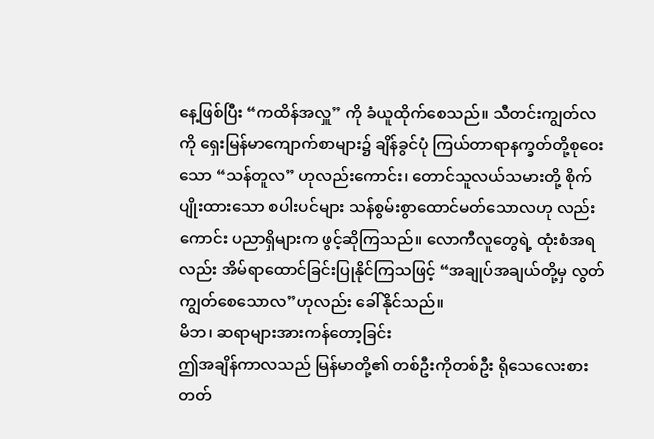နေ့ဖြစ်ပြီး “ကထိန်အလှူ” ကို ခံယူထိုက်စေသည်။ သီတင်းကျွတ်လကို ရှေးမြန်မာကျောက်စာများ၌ ချိန်ခွင်ပုံ ကြယ်တာရာနက္ခတ်တို့စုဝေးသော “သန်တူလ” ဟုလည်းကောင်း၊ တောင်သူလယ်သမားတို့ စိုက်ပျိုးထားသော စပါးပင်များ သန်စွမ်းစွာထောင်မတ်သောလဟု လည်းကောင်း ပညာရှိများက ဖွင့်ဆိုကြသည်။ လောကီလူတွေရဲ့ ထုံးစံအရလည်း အိမ်ရာထောင်ခြင်းပြုနိုင်ကြသဖြင့် “အချုပ်အချယ်တို့မှ လွတ်ကျွတ်စေသောလ”ဟုလည်း ခေါ်နိုင်သည်။
မိဘ၊ ဆရာများအားကန်တော့ခြင်း
ဤအချိန်ကာလသည် မြန်မာတို့၏ တစ်ဦးကိုတစ်ဦး ရိုသေလေးစားတတ်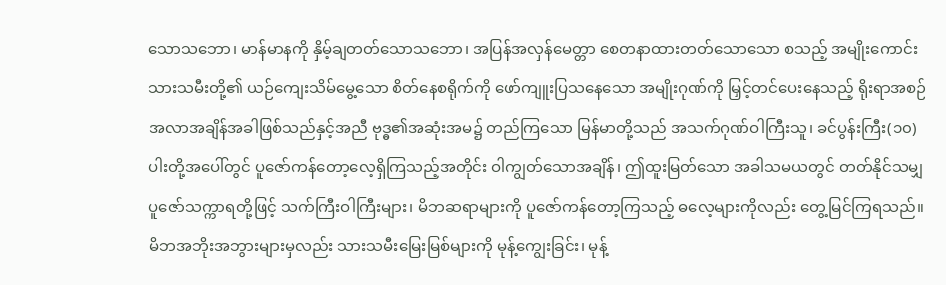သောသဘော၊ မာန်မာနကို နှိမ့်ချတတ်သောသဘော၊ အပြန်အလှန်မေတ္တာ စေတနာထားတတ်သောသော စသည့် အမျိုးကောင်းသားသမီးတို့၏ ယဉ်ကျေးသိမ်မွေ့သော စိတ်နေစရိုက်ကို ဖော်ကျူးပြသနေသော အမျိုးဂုဏ်ကို မြှင့်တင်ပေးနေသည့် ရိုးရာအစဉ်အလာအချိန်အခါဖြစ်သည်နှင့်အညီ ဗုဒ္ဓ၏အဆုံးအမ၌ တည်ကြသော မြန်မာတို့သည် အသက်ဂုဏ်ဝါကြီးသူ၊ ခင်ပွန်းကြီး(၁၀)ပါးတို့အပေါ်တွင် ပူဇော်ကန်တော့လေ့ရှိကြသည့်အတိုင်း ဝါကျွတ်သောအချိန်၊ ဤထူးမြတ်သော အခါသမယတွင် တတ်နိုင်သမျှ ပူဇော်သက္ကာရတို့ဖြင့် သက်ကြီးဝါကြီးများ၊ မိဘဆရာများကို ပူဇော်ကန်တော့ကြသည့် ဓလေ့များကိုလည်း တွေ့မြင်ကြရသည်။ မိဘအဘိုးအဘွားများမှလည်း သားသမီးမြေးမြစ်များကို မုန့်ကျွေးခြင်း၊ မုန့်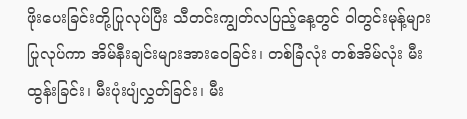ဖိုးပေးခြင်းတို့ပြုလုပ်ပြီး သီတင်းကျွတ်လပြည့်နေ့တွင် ဝါတွင်းမုန့်များပြုလုပ်ကာ အိမ်နီးချင်းများအားဝေခြင်း၊ တစ်ခြံလုံး တစ်အိမ်လုံး မီးထွန်းခြင်း၊ မီးပုံးပျံလွှတ်ခြင်း၊ မီး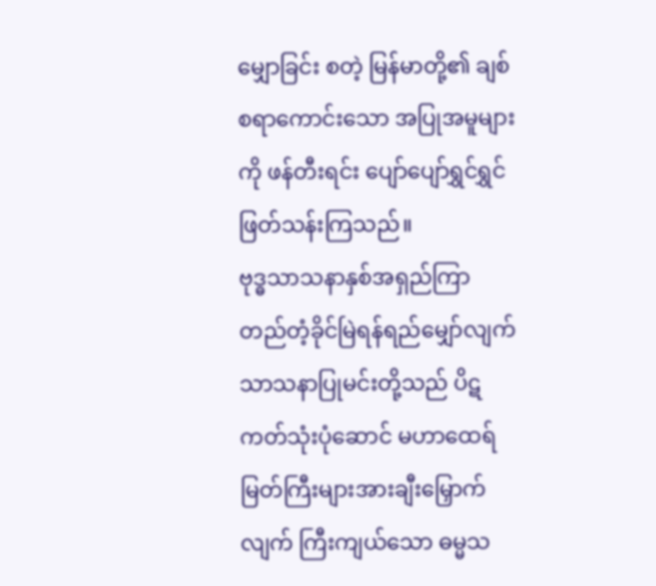မျှောခြင်း စတဲ့ မြန်မာတို့၏ ချစ်စရာကောင်းသော အပြုအမူများကို ဖန်တီးရင်း ပျော်ပျော်ရွှင်ရွှင် ဖြတ်သန်းကြသည်။
ဗုဒ္ဓသာသနာနှစ်အရှည်ကြာ တည်တံ့ခိုင်မြဲရန်ရည်မျှော်လျက် သာသနာပြုမင်းတို့သည် ပိဋကတ်သုံးပုံဆောင် မဟာထေရ်မြတ်ကြီးများအားချီးမြှောက်လျက် ကြီးကျယ်သော ဓမ္မသ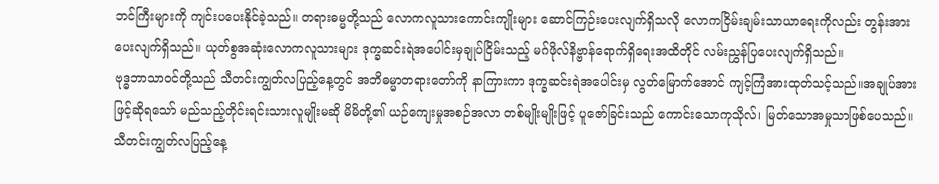ဘင်ကြီးများကို ကျင်းပပေးနိုင်ခဲ့သည်။ တရားဓမ္မတို့သည် လောကလူသားကောင်းကျိုးများ ဆောင်ကြဉ်းပေးလျက်ရှိသလို လောကငြိမ်းချမ်းသာယာရေးကိုလည်း တွန်းအားပေးလျက်ရှိသည်။ ယုတ်စွအဆုံးလောကလူသားများ ဒုက္ခဆင်းရဲအပေါင်းမှချုပ်ငြိမ်းသည့် မဂ်ဖိုလ်နိဗ္ဗာန်ရောက်ရှိရေးအထိတိုင် လမ်းညွှန်ပြပေးလျက်ရှိသည်။
ဗုဒ္ဓဘာသာဝင်တို့သည် သီတင်းကျွတ်လပြည့်နေ့တွင် အဘိဓမ္မာတရားတော်ကို နာကြားကာ ဒုက္ခဆင်းရဲအပေါင်းမှ လွတ်မြောက်အောင် ကျင့်ကြံအားထုတ်သင့်သည်။အချုပ်အားဖြင့်ဆိုရသော် မည်သည့်တိုင်းရင်းသားလူမျိုးမဆို မိမိတို့၏ ယဉ်ကျေးမှုအစဉ်အလာ တစ်မျိုးမျိုးဖြင့် ပူဇော်ခြင်းသည် ကောင်းသောကုသိုလ်၊ မြတ်သောအမှုသာဖြစ်ပေသည်။ သီတင်းကျွတ်လပြည့်နေ့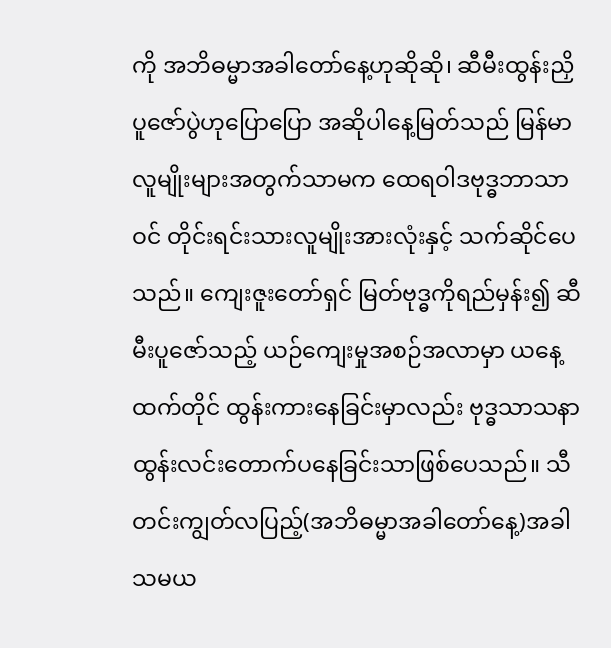ကို အဘိဓမ္မာအခါတော်နေ့ဟုဆိုဆို၊ ဆီမီးထွန်းညှိပူဇော်ပွဲဟုပြောပြော အဆိုပါနေ့မြတ်သည် မြန်မာလူမျိုးများအတွက်သာမက ထေရဝါဒဗုဒ္ဓဘာသာဝင် တိုင်းရင်းသားလူမျိုးအားလုံးနှင့် သက်ဆိုင်ပေသည်။ ကျေးဇူးတော်ရှင် မြတ်ဗုဒ္ဓကိုရည်မှန်း၍ ဆီမီးပူဇော်သည့် ယဉ်ကျေးမှုအစဉ်အလာမှာ ယနေ့ထက်တိုင် ထွန်းကားနေခြင်းမှာလည်း ဗုဒ္ဓသာသနာ ထွန်းလင်းတောက်ပနေခြင်းသာဖြစ်ပေသည်။ သီတင်းကျွတ်လပြည့်(အဘိဓမ္မာအခါတော်နေ့)အခါသမယ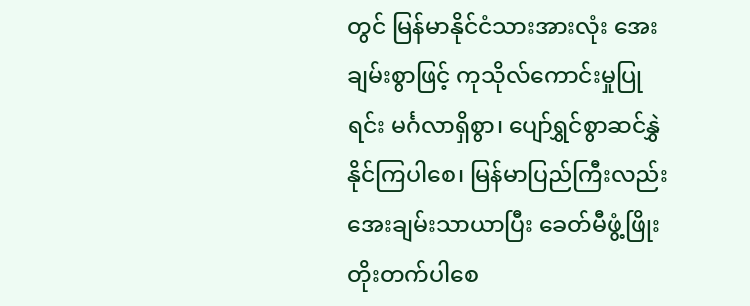တွင် မြန်မာနိုင်ငံသားအားလုံး အေးချမ်းစွာဖြင့် ကုသိုလ်ကောင်းမှုပြုရင်း မင်္ဂလာရှိစွာ၊ ပျော်ရွှင်စွာဆင်နွှဲနိုင်ကြပါစေ၊ မြန်မာပြည်ကြီးလည်း အေးချမ်းသာယာပြီး ခေတ်မီဖွံ့ဖြိုးတိုးတက်ပါစေ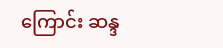ကြောင်း ဆန္ဒ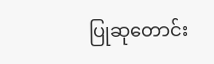ပြုဆုတောင်း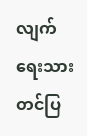လျက် ရေးသားတင်ပြ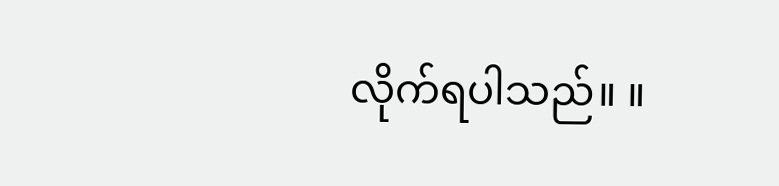လိုက်ရပါသည်။ ။